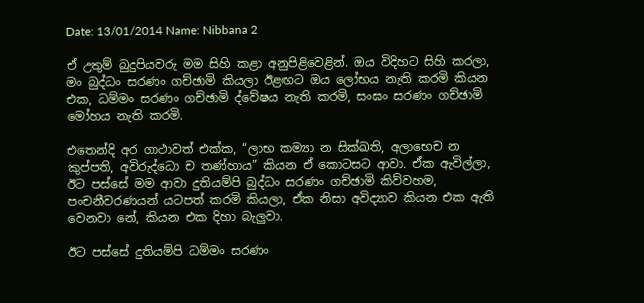Date: 13/01/2014 Name: Nibbana 2

ඒ උතුම් බුදුපියවරු මම සිහි කළා අනුපිළිවෙළින්. ඔය විදිහට සිහි කරලා, මං බුද්ධං සරණං ගච්ඡාමි කියලා ඊළඟට ඔය ලෝභය නැති කරමි කියන එක, ධම්මං සරණං ගච්ඡාමි ද්වේෂය නැති කරමි, සංඝං සරණං ගච්ඡාමි මෝහය නැති කරමි.

එතෙන්දි අර ගාථාවත් එක්ක, “ලාභ කම්‍යා න සික්ඛති, අලාභෙච න කුප්පති, අවිරුද්ධො ච තණ්හාය” කියන ඒ කොටසට ආවා. ඒක ඇවිල්ලා, ඊට පස්සේ මම ආවා දුතියම්පි බුද්ධං සරණං ගච්ඡාමි කිව්වහම, පංචනීවරණයන් යටපත් කරමි කියලා, ඒක නිසා අවිද්‍යාව කියන එක ඇති වෙනවා නේ, කියන එක දිහා බැලුවා.

ඊට පස්සේ දුතියම්පි ධම්මං සරණං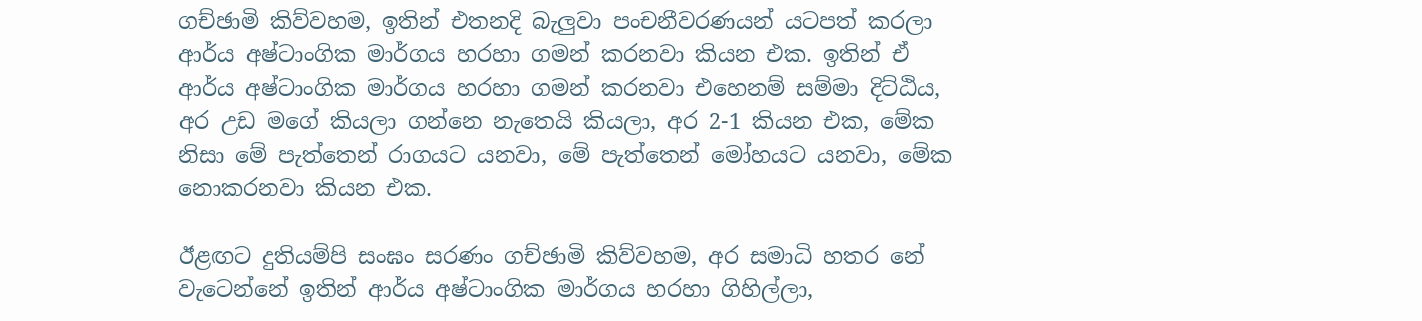ගච්ඡාමි කිව්වහම, ඉතින් එතනදි බැලුවා පංචනීවරණයන් යටපත් කරලා ආර්ය අෂ්ටාංගික මාර්ගය හරහා ගමන් කරනවා කියන එක. ඉතින් ඒ ආර්ය අෂ්ටාංගික මාර්ගය හරහා ගමන් කරනවා එහෙනම් සම්මා දිට්ඨිය, අර උඩ මගේ කියලා ගන්නෙ නැතෙයි කියලා, අර 2-1 කියන එක, මේක නිසා මේ පැත්තෙන් රාගයට යනවා, මේ පැත්තෙන් මෝහයට යනවා, මේක නොකරනවා කියන එක.

ඊළඟට දුතියම්පි සංඝං සරණං ගච්ඡාමි කිව්වහම, අර සමාධි හතර නේ වැටෙන්නේ ඉතින් ආර්ය අෂ්ටාංගික මාර්ගය හරහා ගිහිල්ලා,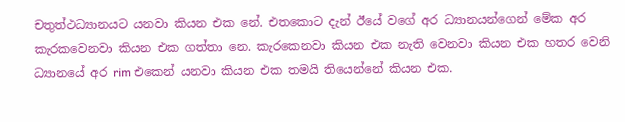චතුත්ථධ්‍යානයට යනවා කියන එක නේ. එතකොට දැන් ඊයේ වගේ අර ධ්‍යානයන්ගෙන් මේක අර කැරකවෙනවා කියන එක ගත්තා නෙ. කැරකෙනවා කියන එක නැති වෙනවා කියන එක හතර වෙනි ධ්‍යානයේ අර rim එකෙන් යනවා කියන එක තමයි තියෙන්නේ කියන එක.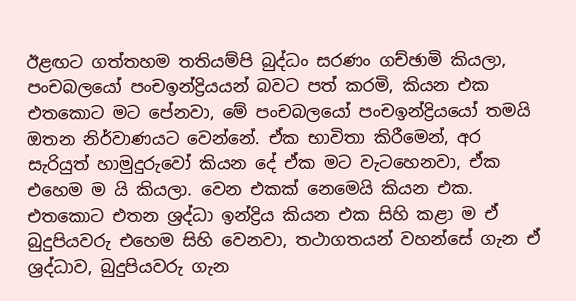ඊළඟට ගත්තහම තතියම්පි බුද්ධං සරණං ගච්ඡාමි කියලා, පංචබලයෝ පංචඉන්ද්‍රියයන් බවට පත් කරමි, කියන එක එතකොට මට පේනවා, මේ පංචබලයෝ පංචඉන්ද්‍රියයෝ තමයි ඔතන නිර්වාණයට වෙන්නේ. ඒක භාවිතා කිරීමෙන්, අර සැරියුත් හාමුදුරුවෝ කියන දේ ඒක මට වැටහෙනවා, ඒක එහෙම ම යි කියලා. වෙන එකක් නෙමෙයි කියන එක. එතකොට එතන ශ්‍රද්ධා ඉන්ද්‍රිය කියන එක සිහි කළා ම ඒ බුදුපියවරු එහෙම සිහි වෙනවා, තථාගතයන් වහන්සේ ගැන ඒ ශ්‍රද්ධාව, බුදුපියවරු ගැන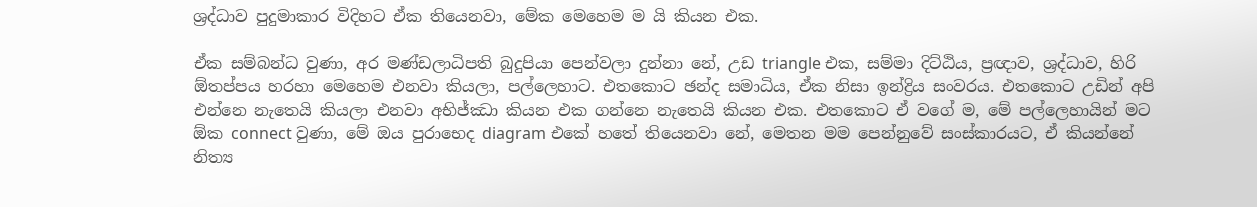ශ්‍රද්ධාව පුදුමාකාර විදිහට ඒක තියෙනවා, මේක මෙහෙම ම යි කියන එක.

ඒක සම්බන්ධ වුණා, අර මණ්ඩලාධිපති බුදුපියා පෙන්වලා දුන්නා නේ, උඩ triangle එක, සම්මා දිට්ඨිය, ප්‍රඥාව, ශ්‍රද්ධාව, හිරි ඕතප්පය හරහා මෙහෙම එනවා කියලා, පල්ලෙහාට. එතකොට ඡන්ද සමාධිය, ඒක නිසා ඉන්ද්‍රිය සංවරය. එතකොට උඩින් අපි එන්නෙ නැතෙයි කියලා එනවා අභිජ්ඣා කියන එක ගන්නෙ නැතෙයි කියන එක. එතකොට ඒ වගේ ම, මේ පල්ලෙහායින් මට ඕක connect වුණා, මේ ඔය පුරාභෙද diagram එකේ හතේ තියෙනවා නේ, මෙතන මම පෙන්නුවේ සංස්කාරයට, ඒ කියන්නේ නිත්‍ය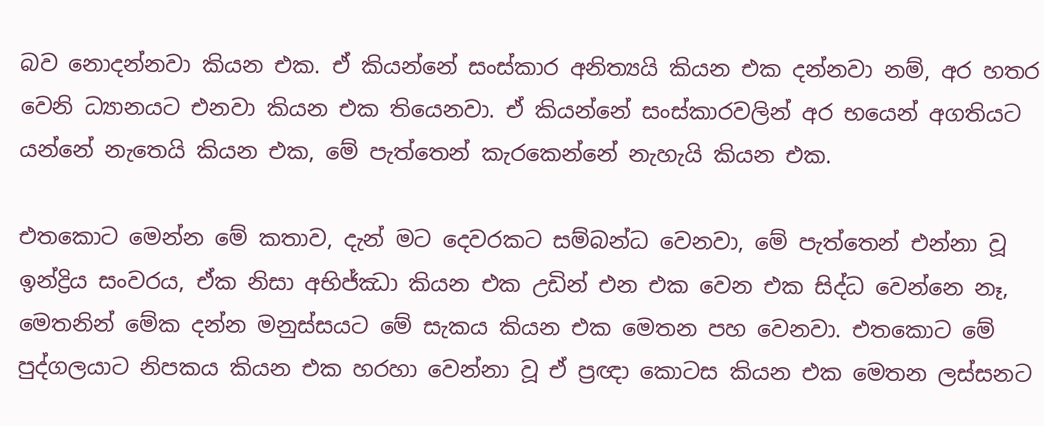බව නොදන්නවා කියන එක. ඒ කියන්නේ සංස්කාර අනිත්‍යයි කියන එක දන්නවා නම්, අර හතර වෙනි ධ්‍යානයට එනවා කියන එක තියෙනවා. ඒ කියන්නේ සංස්කාරවලින් අර භයෙන් අගතියට යන්නේ නැතෙයි කියන එක, මේ පැත්තෙන් කැරකෙන්නේ නැහැයි කියන එක.

එතකොට මෙන්න මේ කතාව, දැන් මට දෙවරකට සම්බන්ධ වෙනවා, මේ පැත්තෙන් එන්නා වූ ඉන්ද්‍රිය සංවරය, ඒක නිසා අභිජ්ඣා කියන එක උඩින් එන එක වෙන එක සිද්ධ වෙන්නෙ නෑ, මෙතනින් මේක දන්න මනුස්සයට මේ සැකය කියන එක මෙතන පහ වෙනවා. එතකොට මේ පුද්ගලයාට නිපකය කියන එක හරහා වෙන්නා වූ ඒ ප්‍රඥා කොටස කියන එක මෙතන ලස්සනට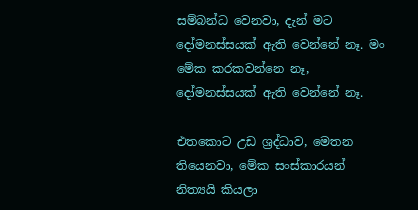සම්බන්ධ වෙනවා, දැන් මට දෝමනස්සයක් ඇති වෙන්නේ නෑ. මං මේක කරකවන්නෙ නෑ, දෝමනස්සයක් ඇති වෙන්නේ නෑ.

එතකොට උඩ ශ්‍රද්ධාව, මෙතන තියෙනවා, මේක සංස්කාරයන් නිත්‍යයි කියලා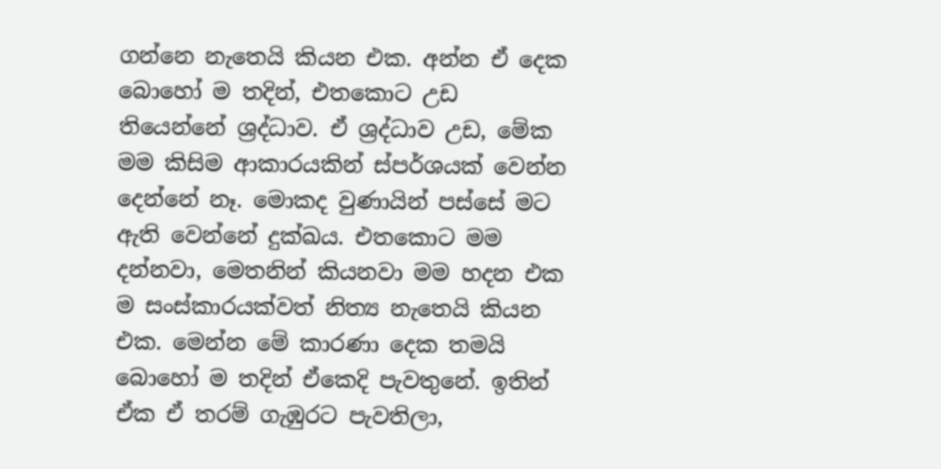ගන්නෙ නැතෙයි කියන එක. අන්න ඒ දෙක බොහෝ ම තදින්, එතකොට උඩ තියෙන්නේ ශ්‍රද්ධාව. ඒ ශ්‍රද්ධාව උඩ, මේක මම කිසිම ආකාරයකින් ස්පර්ශයක් වෙන්න දෙන්නේ නෑ. මොකද වුණායින් පස්සේ මට ඇති වෙන්නේ දුක්ඛය. එතකොට මම දන්නවා, මෙතනින් කියනවා මම හදන එක ම සංස්කාරයක්වත් නිත්‍ය නැතෙයි කියන එක. මෙන්න මේ කාරණා දෙක තමයි බොහෝ ම තදින් ඒකෙදි පැවතුනේ. ඉතින් ඒක ඒ තරම් ගැඹුරට පැවතිලා,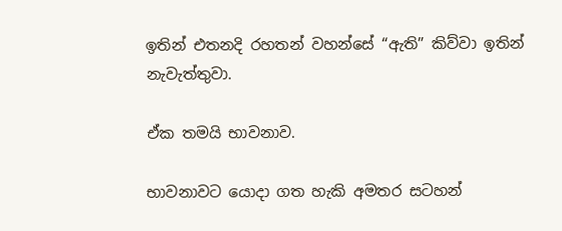ඉතින් එතනදි රහතන් වහන්සේ “ඇති” කිව්වා ඉතින් නැවැත්තුවා.

ඒක තමයි භාවනාව.

භාවනාවට යොදා ගත හැකි අමතර සටහන්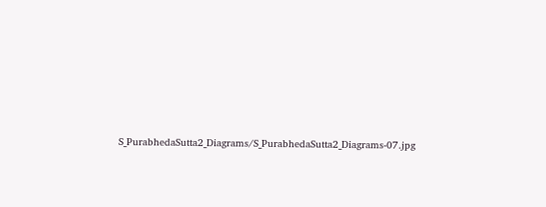S_PurabhedaSutta2_Diagrams/S_PurabhedaSutta2_Diagrams-07.jpg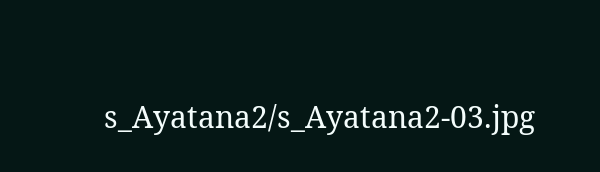s_Ayatana2/s_Ayatana2-03.jpg